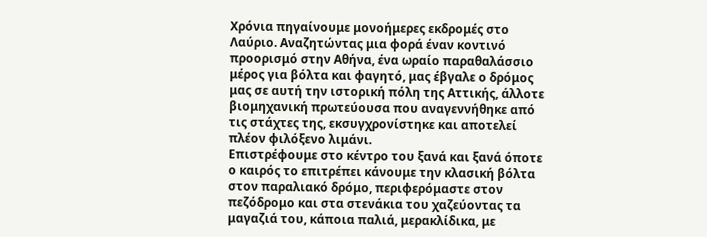Χρόνια πηγαίνουμε μονοήμερες εκδρομές στο Λαύριο. Αναζητώντας μια φορά έναν κοντινό προορισμό στην Αθήνα, ένα ωραίο παραθαλάσσιο μέρος για βόλτα και φαγητό, μας έβγαλε ο δρόμος μας σε αυτή την ιστορική πόλη της Αττικής, άλλοτε βιομηχανική πρωτεύουσα που αναγεννήθηκε από τις στάχτες της, εκσυγχρονίστηκε και αποτελεί πλέον φιλόξενο λιμάνι.
Επιστρέφουμε στο κέντρο του ξανά και ξανά όποτε ο καιρός το επιτρέπει κάνουμε την κλασική βόλτα στον παραλιακό δρόμο, περιφερόμαστε στον πεζόδρομο και στα στενάκια του χαζεύοντας τα μαγαζιά του, κάποια παλιά, μερακλίδικα, με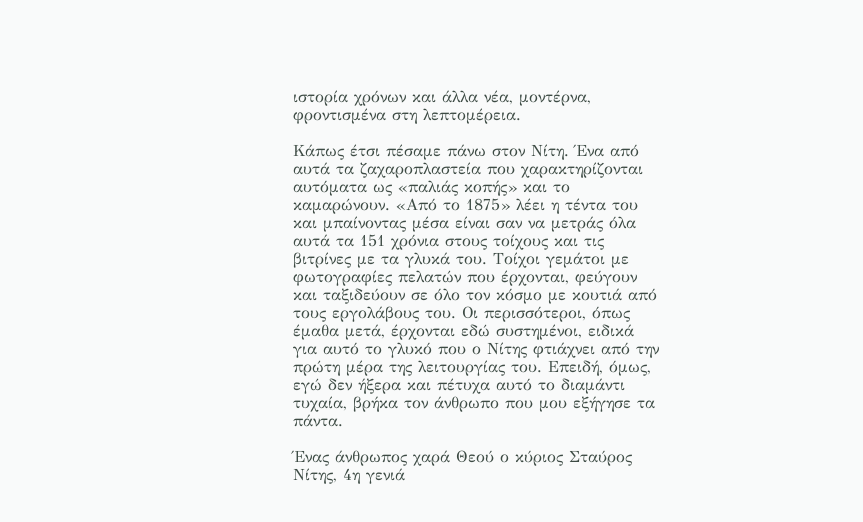ιστορία χρόνων και άλλα νέα, μοντέρνα, φροντισμένα στη λεπτομέρεια.

Κάπως έτσι πέσαμε πάνω στον Νίτη. Ένα από αυτά τα ζαχαροπλαστεία που χαρακτηρίζονται αυτόματα ως «παλιάς κοπής» και το καμαρώνουν. «Από το 1875» λέει η τέντα του και μπαίνοντας μέσα είναι σαν να μετράς όλα αυτά τα 151 χρόνια στους τοίχους και τις βιτρίνες με τα γλυκά του. Τοίχοι γεμάτοι με φωτογραφίες πελατών που έρχονται, φεύγουν και ταξιδεύουν σε όλο τον κόσμο με κουτιά από τους εργολάβους του. Οι περισσότεροι, όπως έμαθα μετά, έρχονται εδώ συστημένοι, ειδικά για αυτό το γλυκό που ο Νίτης φτιάχνει από την πρώτη μέρα της λειτουργίας του. Επειδή, όμως, εγώ δεν ήξερα και πέτυχα αυτό το διαμάντι τυχαία, βρήκα τον άνθρωπο που μου εξήγησε τα πάντα.

Ένας άνθρωπος χαρά Θεού ο κύριος Σταύρος Νίτης, 4η γενιά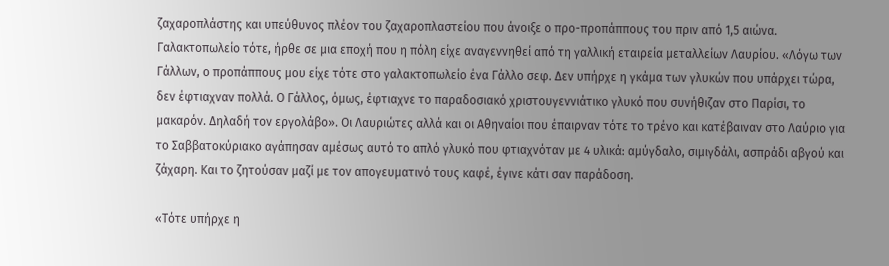ζαχαροπλάστης και υπεύθυνος πλέον του ζαχαροπλαστείου που άνοιξε ο προ-προπάππους του πριν από 1,5 αιώνα. Γαλακτοπωλείο τότε, ήρθε σε μια εποχή που η πόλη είχε αναγεννηθεί από τη γαλλική εταιρεία μεταλλείων Λαυρίου. «Λόγω των Γάλλων, ο προπάππους μου είχε τότε στο γαλακτοπωλείο ένα Γάλλο σεφ. Δεν υπήρχε η γκάμα των γλυκών που υπάρχει τώρα, δεν έφτιαχναν πολλά. Ο Γάλλος, όμως, έφτιαχνε το παραδοσιακό χριστουγεννιάτικο γλυκό που συνήθιζαν στο Παρίσι, το μακαρόν. Δηλαδή τον εργολάβο». Οι Λαυριώτες αλλά και οι Αθηναίοι που έπαιρναν τότε το τρένο και κατέβαιναν στο Λαύριο για το Σαββατοκύριακο αγάπησαν αμέσως αυτό το απλό γλυκό που φτιαχνόταν με 4 υλικά: αμύγδαλο, σιμιγδάλι, ασπράδι αβγού και ζάχαρη. Και το ζητούσαν μαζί με τον απογευματινό τους καφέ, έγινε κάτι σαν παράδοση.

«Τότε υπήρχε η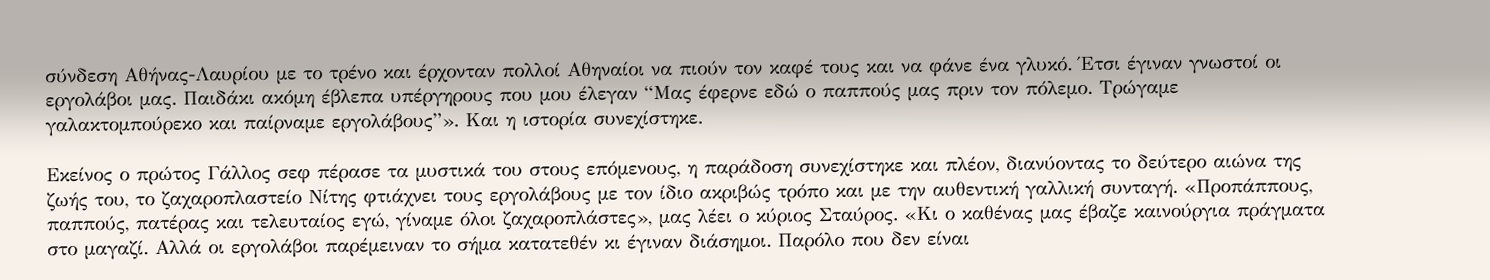σύνδεση Αθήνας-Λαυρίου με το τρένο και έρχονταν πολλοί Αθηναίοι να πιούν τον καφέ τους και να φάνε ένα γλυκό. Έτσι έγιναν γνωστοί οι εργολάβοι μας. Παιδάκι ακόμη έβλεπα υπέργηρους που μου έλεγαν “Μας έφερνε εδώ ο παππούς μας πριν τον πόλεμο. Τρώγαμε γαλακτομπούρεκο και παίρναμε εργολάβους”». Και η ιστορία συνεχίστηκε.

Εκείνος ο πρώτος Γάλλος σεφ πέρασε τα μυστικά του στους επόμενους, η παράδοση συνεχίστηκε και πλέον, διανύοντας το δεύτερο αιώνα της ζωής του, το ζαχαροπλαστείο Νίτης φτιάχνει τους εργολάβους με τον ίδιο ακριβώς τρόπο και με την αυθεντική γαλλική συνταγή. «Προπάππους, παππούς, πατέρας και τελευταίος εγώ, γίναμε όλοι ζαχαροπλάστες», μας λέει ο κύριος Σταύρος. «Κι ο καθένας μας έβαζε καινούργια πράγματα στο μαγαζί. Αλλά οι εργολάβοι παρέμειναν το σήμα κατατεθέν κι έγιναν διάσημοι. Παρόλο που δεν είναι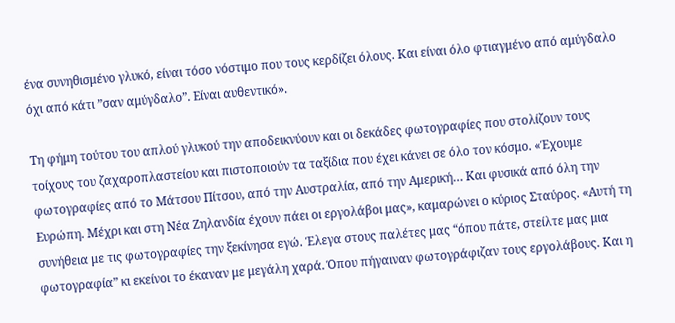ένα συνηθισμένο γλυκό, είναι τόσο νόστιμο που τους κερδίζει όλους. Και είναι όλο φτιαγμένο από αμύγδαλο όχι από κάτι ”σαν αμύγδαλο”. Είναι αυθεντικό».

Τη φήμη τούτου του απλού γλυκού την αποδεικνύουν και οι δεκάδες φωτογραφίες που στολίζουν τους τοίχους του ζαχαροπλαστείου και πιστοποιούν τα ταξίδια που έχει κάνει σε όλο τον κόσμο. «Έχουμε φωτογραφίες από το Μάτσου Πίτσου, από την Αυστραλία, από την Αμερική… Και φυσικά από όλη την Ευρώπη. Μέχρι και στη Νέα Ζηλανδία έχουν πάει οι εργολάβοι μας», καμαρώνει ο κύριος Σταύρος. «Αυτή τη συνήθεια με τις φωτογραφίες την ξεκίνησα εγώ. Έλεγα στους παλέτες μας “όπου πάτε, στείλτε μας μια φωτογραφία” κι εκείνοι το έκαναν με μεγάλη χαρά. Όπου πήγαιναν φωτογράφιζαν τους εργολάβους. Και η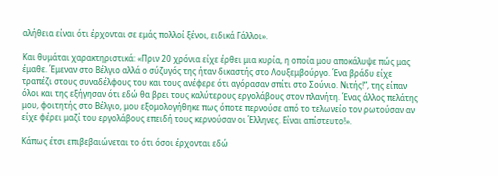αλήθεια είναι ότι έρχονται σε εμάς πολλοί ξένοι, ειδικά Γάλλοι».

Και θυμάται χαρακτηριστικά: «Πριν 20 χρόνια είχε έρθει μια κυρία, η οποία μου αποκάλυψε πώς μας έμαθε. Έμεναν στο Βέλγιο αλλά ο σύζυγός της ήταν δικαστής στο Λουξεμβούργο. Ένα βράδυ είχε τραπέζι στους συναδέλφους του και τους ανέφερε ότι αγόρασαν σπίτι στο Σούνιο. Νιτής!”, της είπαν όλοι και της εξήγησαν ότι εδώ θα βρει τους καλύτερους εργολάβους στον πλανήτη. Ένας άλλος πελάτης μου, φοιτητής στο Βέλγιο, μου εξομολογήθηκε πως όποτε περνούσε από το τελωνείο τον ρωτούσαν αν είχε φέρει μαζί του εργολάβους επειδή τους κερνούσαν οι Έλληνες. Είναι απίστευτο!».

Κάπως έτσι επιβεβαιώνεται το ότι όσοι έρχονται εδώ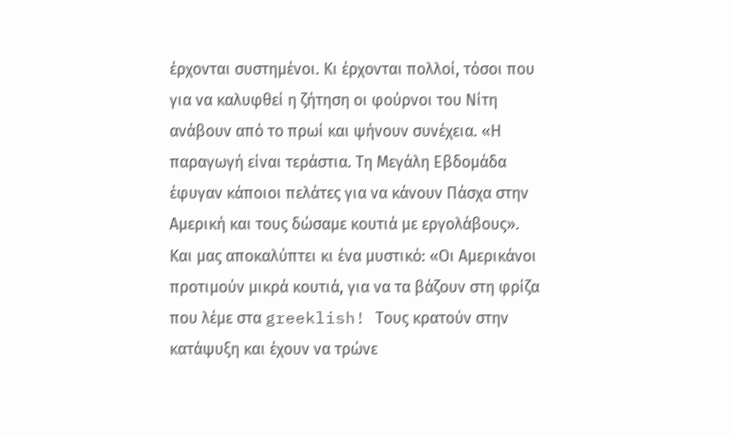έρχονται συστημένοι. Κι έρχονται πολλοί, τόσοι που για να καλυφθεί η ζήτηση οι φούρνοι του Νίτη ανάβουν από το πρωί και ψήνουν συνέχεια. «Η παραγωγή είναι τεράστια. Τη Μεγάλη Εβδομάδα έφυγαν κάποιοι πελάτες για να κάνουν Πάσχα στην Αμερική και τους δώσαμε κουτιά με εργολάβους». Και μας αποκαλύπτει κι ένα μυστικό: «Οι Αμερικάνοι προτιμούν μικρά κουτιά, για να τα βάζουν στη φρίζα που λέμε στα greeklish! Τους κρατούν στην κατάψυξη και έχουν να τρώνε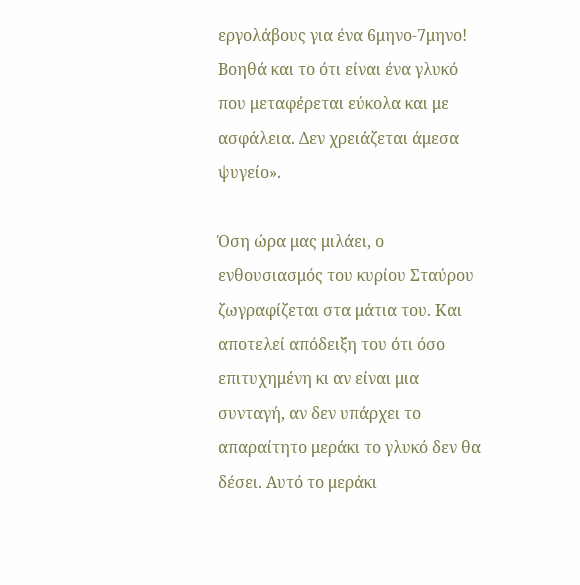εργολάβους για ένα 6μηνο-7μηνο! Βοηθά και το ότι είναι ένα γλυκό που μεταφέρεται εύκολα και με ασφάλεια. Δεν χρειάζεται άμεσα ψυγείο».

Όση ώρα μας μιλάει, ο ενθουσιασμός του κυρίου Σταύρου ζωγραφίζεται στα μάτια του. Και αποτελεί απόδειξη του ότι όσο επιτυχημένη κι αν είναι μια συνταγή, αν δεν υπάρχει το απαραίτητο μεράκι το γλυκό δεν θα δέσει. Αυτό το μεράκι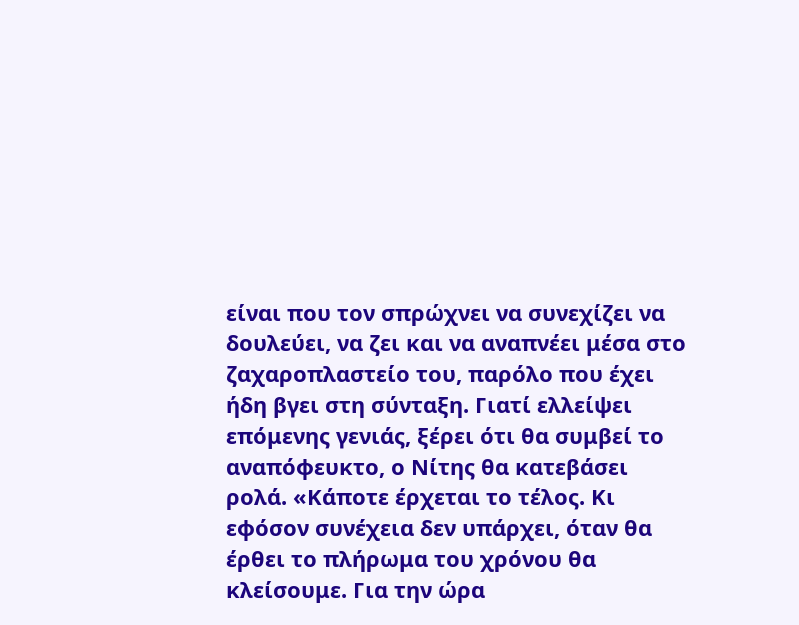είναι που τον σπρώχνει να συνεχίζει να δουλεύει, να ζει και να αναπνέει μέσα στο ζαχαροπλαστείο του, παρόλο που έχει ήδη βγει στη σύνταξη. Γιατί ελλείψει επόμενης γενιάς, ξέρει ότι θα συμβεί το αναπόφευκτο, ο Νίτης θα κατεβάσει ρολά. «Κάποτε έρχεται το τέλος. Κι εφόσον συνέχεια δεν υπάρχει, όταν θα έρθει το πλήρωμα του χρόνου θα κλείσουμε. Για την ώρα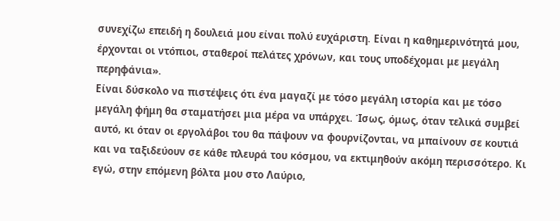συνεχίζω επειδή η δουλειά μου είναι πολύ ευχάριστη. Είναι η καθημερινότητά μου, έρχονται οι ντόπιοι, σταθεροί πελάτες χρόνων, και τους υποδέχομαι με μεγάλη περηφάνια».
Είναι δύσκολο να πιστέψεις ότι ένα μαγαζί με τόσο μεγάλη ιστορία και με τόσο μεγάλη φήμη θα σταματήσει μια μέρα να υπάρχει. Ίσως, όμως, όταν τελικά συμβεί αυτό, κι όταν οι εργολάβοι του θα πάψουν να φουρνίζονται, να μπαίνουν σε κουτιά και να ταξιδεύουν σε κάθε πλευρά του κόσμου, να εκτιμηθούν ακόμη περισσότερο. Κι εγώ, στην επόμενη βόλτα μου στο Λαύριο,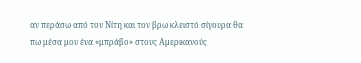αν περάσω από τον Νίτη και τον βρω κλειστό σίγουρα θα πω μέσα μου ένα «μπράβο» στους Αμερικανούς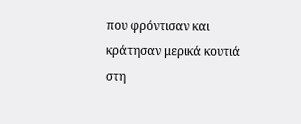που φρόντισαν και κράτησαν μερικά κουτιά στη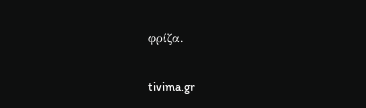φρίζα.

tivima.gr